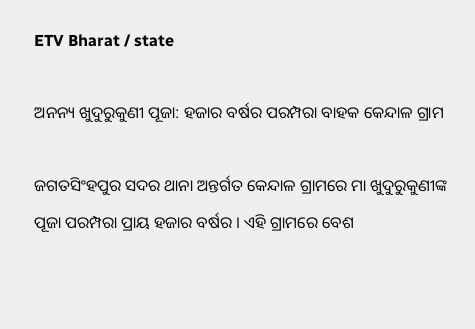ETV Bharat / state

ଅନନ୍ୟ ଖୁଦୁରୁକୁଣୀ ପୂଜା: ହଜାର ବର୍ଷର ପରମ୍ପରା ବାହକ କେନ୍ଦାଳ ଗ୍ରାମ

ଜଗତସିଂହପୁର ସଦର ଥାନା ଅନ୍ତର୍ଗତ କେନ୍ଦାଳ ଗ୍ରାମରେ ମା ଖୁଦୁରୁକୁଣୀଙ୍କ ପୂଜା ପରମ୍ପରା ପ୍ରାୟ ହଜାର ବର୍ଷର । ଏହି ଗ୍ରାମରେ ବେଶ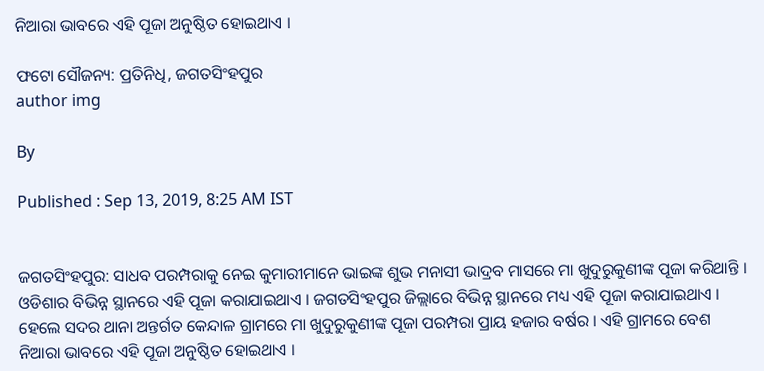ନିଆରା ଭାବରେ ଏହି ପୂଜା ଅନୁଷ୍ଠିତ ହୋଇଥାଏ ।

ଫଟୋ ସୌଜନ୍ୟ: ପ୍ରତିନିଧି, ଜଗତସିଂହପୁର
author img

By

Published : Sep 13, 2019, 8:25 AM IST


ଜଗତସିଂହପୁର: ସାଧବ ପରମ୍ପରାକୁ ନେଇ କୁମାରୀମାନେ ଭାଇଙ୍କ ଶୁଭ ମନାସୀ ଭାଦ୍ରବ ମାସରେ ମା ଖୁଦୁରୁକୁଣୀଙ୍କ ପୂଜା କରିଥାନ୍ତି । ଓଡିଶାର ବିଭିନ୍ନ ସ୍ଥାନରେ ଏହି ପୂଜା କରାଯାଇଥାଏ । ଜଗତସିଂହପୁର ଜିଲ୍ଲାରେ ବିଭିନ୍ନ ସ୍ଥାନରେ ମଧ୍ୟ ଏହି ପୂଜା କରାଯାଇଥାଏ । ହେଲେ ସଦର ଥାନା ଅନ୍ତର୍ଗତ କେନ୍ଦାଳ ଗ୍ରାମରେ ମା ଖୁଦୁରୁକୁଣୀଙ୍କ ପୂଜା ପରମ୍ପରା ପ୍ରାୟ ହଜାର ବର୍ଷର । ଏହି ଗ୍ରାମରେ ବେଶ ନିଆରା ଭାବରେ ଏହି ପୂଜା ଅନୁଷ୍ଠିତ ହୋଇଥାଏ ।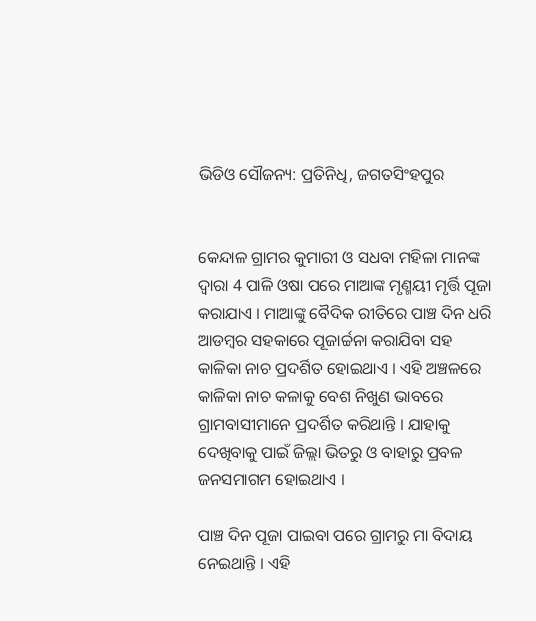ଭିଡିଓ ସୌଜନ୍ୟ: ପ୍ରତିନିଧି, ଜଗତସିଂହପୁର


କେନ୍ଦାଳ ଗ୍ରାମର କୁମାରୀ ଓ ସଧବା ମହିଳା ମାନଙ୍କ ଦ୍ଵାରା 4 ପାଳି ଓଷା ପରେ ମାଆଙ୍କ ମୃଣ୍ମୟୀ ମୃର୍ତ୍ତି ପୂଜା କରାଯାଏ । ମାଆଙ୍କୁ ବୈଦିକ ରୀତିରେ ପାଞ୍ଚ ଦିନ ଧରି ଆଡମ୍ବର ସହକାରେ ପୂଜାର୍ଚ୍ଚନା କରାଯିବା ସହ କାଳିକା ନାଚ ପ୍ରଦର୍ଶିତ ହୋଇଥାଏ । ଏହି ଅଞ୍ଚଳରେ କାଳିକା ନାଚ କଳାକୁ ବେଶ ନିଖୁଣ ଭାବରେ ଗ୍ରାମବାସୀମାନେ ପ୍ରଦର୍ଶିତ କରିଥାନ୍ତି । ଯାହାକୁ ଦେଖିବାକୁ ପାଇଁ ଜିଲ୍ଲା ଭିତରୁ ଓ ବାହାରୁ ପ୍ରବଳ ଜନସମାଗମ ହୋଇଥାଏ ।

ପାଞ୍ଚ ଦିନ ପୂଜା ପାଇବା ପରେ ଗ୍ରାମରୁ ମା ବିଦାୟ ନେଇଥାନ୍ତି । ଏହି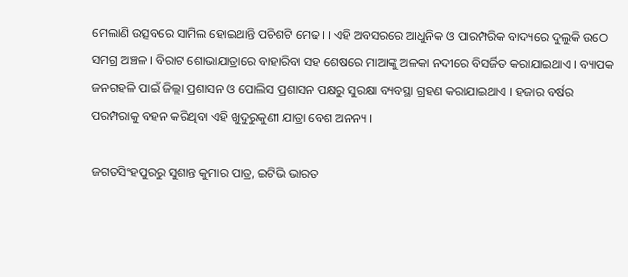ମେଲାଣି ଉତ୍ସବରେ ସାମିଲ ହୋଇଥାନ୍ତି ପଚିଶଟି ମେଢ। । ଏହି ଅବସରରେ ଆଧୁନିକ ଓ ପାରମ୍ପରିକ ବାଦ୍ୟରେ ଦୁଲୁକି ଉଠେ ସମଗ୍ର ଅଞ୍ଚଳ । ବିରାଟ ଶୋଭାଯାତ୍ରାରେ ବାହାରିବା ସହ ଶେଷରେ ମାଆଙ୍କୁ ଅଳକା ନଦୀରେ ବିସର୍ଜିତ କରାଯାଇଥାଏ । ବ୍ୟାପକ ଜନଗହଳି ପାଇଁ ଜିଲ୍ଲା ପ୍ରଶାସନ ଓ ପୋଲିସ ପ୍ରଶାସନ ପକ୍ଷରୁ ସୁରକ୍ଷା ବ୍ୟବସ୍ଥା ଗ୍ରହଣ କରାଯାଇଥାଏ । ହଜାର ବର୍ଷର ପରମ୍ପରାକୁ ବହନ କରିଥିବା ଏହି ଖୁଦୁରୁକୁଣୀ ଯାତ୍ରା ବେଶ ଅନନ୍ୟ ।

ଜଗତସିଂହପୁରରୁ ସୁଶାନ୍ତ କୁମାର ପାତ୍ର, ଇଟିଭି ଭାରତ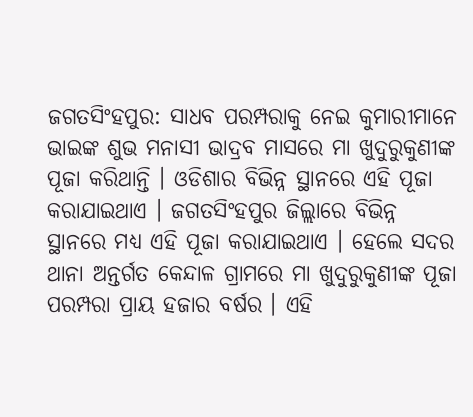ଜଗତସିଂହପୁର: ସାଧବ ପରମ୍ପରାକୁ ନେଇ କୁମାରୀମାନେ ଭାଇଙ୍କ ଶୁଭ ମନାସୀ ଭାଦ୍ରବ ମାସରେ ମା ଖୁଦୁରୁକୁଣୀଙ୍କ ପୂଜା କରିଥାନ୍ତି । ଓଡିଶାର ବିଭିନ୍ନ ସ୍ଥାନରେ ଏହି ପୂଜା କରାଯାଇଥାଏ । ଜଗତସିଂହପୁର ଜିଲ୍ଲାରେ ବିଭିନ୍ନ ସ୍ଥାନରେ ମଧ୍ୟ ଏହି ପୂଜା କରାଯାଇଥାଏ । ହେଲେ ସଦର ଥାନା ଅନ୍ତର୍ଗତ କେନ୍ଦାଳ ଗ୍ରାମରେ ମା ଖୁଦୁରୁକୁଣୀଙ୍କ ପୂଜା ପରମ୍ପରା ପ୍ରାୟ ହଜାର ବର୍ଷର । ଏହି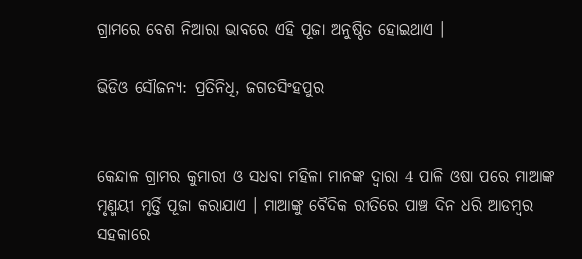ଗ୍ରାମରେ ବେଶ ନିଆରା ଭାବରେ ଏହି ପୂଜା ଅନୁଷ୍ଠିତ ହୋଇଥାଏ ।

ଭିଡିଓ ସୌଜନ୍ୟ: ପ୍ରତିନିଧି, ଜଗତସିଂହପୁର


କେନ୍ଦାଳ ଗ୍ରାମର କୁମାରୀ ଓ ସଧବା ମହିଳା ମାନଙ୍କ ଦ୍ଵାରା 4 ପାଳି ଓଷା ପରେ ମାଆଙ୍କ ମୃଣ୍ମୟୀ ମୃର୍ତ୍ତି ପୂଜା କରାଯାଏ । ମାଆଙ୍କୁ ବୈଦିକ ରୀତିରେ ପାଞ୍ଚ ଦିନ ଧରି ଆଡମ୍ବର ସହକାରେ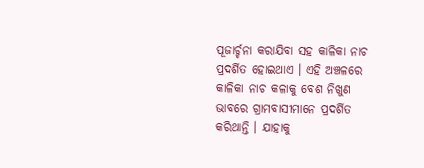ପୂଜାର୍ଚ୍ଚନା କରାଯିବା ସହ କାଳିକା ନାଚ ପ୍ରଦର୍ଶିତ ହୋଇଥାଏ । ଏହି ଅଞ୍ଚଳରେ କାଳିକା ନାଚ କଳାକୁ ବେଶ ନିଖୁଣ ଭାବରେ ଗ୍ରାମବାସୀମାନେ ପ୍ରଦର୍ଶିତ କରିଥାନ୍ତି । ଯାହାକୁ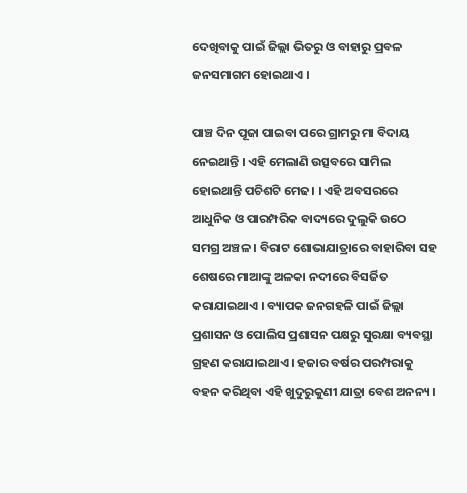ଦେଖିବାକୁ ପାଇଁ ଜିଲ୍ଲା ଭିତରୁ ଓ ବାହାରୁ ପ୍ରବଳ ଜନସମାଗମ ହୋଇଥାଏ ।

ପାଞ୍ଚ ଦିନ ପୂଜା ପାଇବା ପରେ ଗ୍ରାମରୁ ମା ବିଦାୟ ନେଇଥାନ୍ତି । ଏହି ମେଲାଣି ଉତ୍ସବରେ ସାମିଲ ହୋଇଥାନ୍ତି ପଚିଶଟି ମେଢ। । ଏହି ଅବସରରେ ଆଧୁନିକ ଓ ପାରମ୍ପରିକ ବାଦ୍ୟରେ ଦୁଲୁକି ଉଠେ ସମଗ୍ର ଅଞ୍ଚଳ । ବିରାଟ ଶୋଭାଯାତ୍ରାରେ ବାହାରିବା ସହ ଶେଷରେ ମାଆଙ୍କୁ ଅଳକା ନଦୀରେ ବିସର୍ଜିତ କରାଯାଇଥାଏ । ବ୍ୟାପକ ଜନଗହଳି ପାଇଁ ଜିଲ୍ଲା ପ୍ରଶାସନ ଓ ପୋଲିସ ପ୍ରଶାସନ ପକ୍ଷରୁ ସୁରକ୍ଷା ବ୍ୟବସ୍ଥା ଗ୍ରହଣ କରାଯାଇଥାଏ । ହଜାର ବର୍ଷର ପରମ୍ପରାକୁ ବହନ କରିଥିବା ଏହି ଖୁଦୁରୁକୁଣୀ ଯାତ୍ରା ବେଶ ଅନନ୍ୟ ।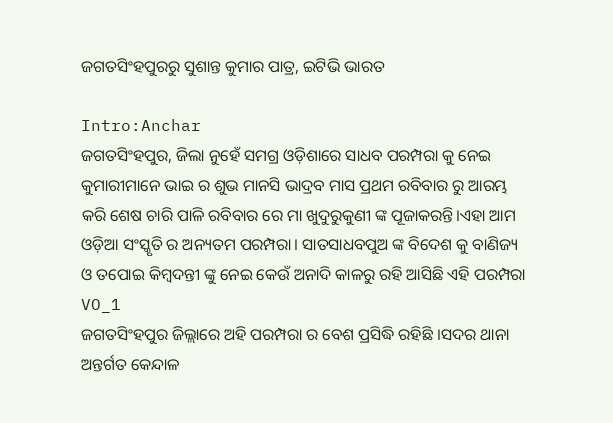ଜଗତସିଂହପୁରରୁ ସୁଶାନ୍ତ କୁମାର ପାତ୍ର, ଇଟିଭି ଭାରତ

Intro:Anchar
ଜଗତସିଂହପୁର, ଜିଲା ନୁହେଁ ସମଗ୍ର ଓଡ଼ିଶାରେ ସାଧବ ପରମ୍ପରା କୁ ନେଇ କୁମାରୀମାନେ ଭାଇ ର ଶୁଭ ମାନସି ଭାଦ୍ରବ ମାସ ପ୍ରଥମ ରବିବାର ରୁ ଆରମ୍ଭ କରି ଶେଷ ଚାରି ପାଳି ରବିବାର ରେ ମା ଖୁଦୁରୁକୁଣୀ ଙ୍କ ପୂଜାକରନ୍ତି।ଏହା ଆମ ଓଡ଼ିଆ ସଂସ୍କୃତି ର ଅନ୍ୟତମ ପରମ୍ପରା। ସାତସାଧବପୁଅ ଙ୍କ ବିଦେଶ କୁ ବାଣିଜ୍ୟ ଓ ତପୋଇ କିମ୍ବଦନ୍ତୀ ଙ୍କୁ ନେଇ କେଉଁ ଅନାଦି କାଳରୁ ରହି ଆସିଛି ଏହି ପରମ୍ପରା
VO_1
ଜଗତସିଂହପୁର ଜିଲ୍ଲାରେ ଅହି ପରମ୍ପରା ର ବେଶ ପ୍ରସିଦ୍ଧି ରହିଛି ।ସଦର ଥାନା ଅନ୍ତର୍ଗତ କେନ୍ଦାଳ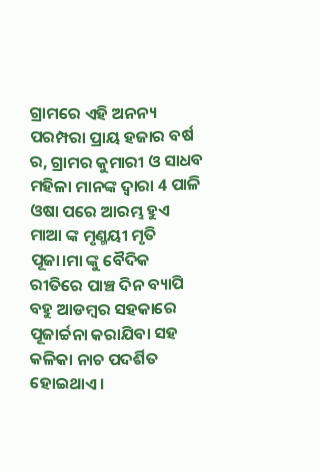ଗ୍ରାମରେ ଏହି ଅନନ୍ୟ ପରମ୍ପରା ପ୍ରାୟ ହଜାର ବର୍ଷ ର, ଗ୍ରାମର କୁମାରୀ ଓ ସାଧବ ମହିଳା ମାନଙ୍କ ଦ୍ଵାରା 4 ପାଳି ଓଷା ପରେ ଆରମ୍ଭ ହୁଏ ମାଆ ଙ୍କ ମୃଣ୍ମୟୀ ମୃତି ପୂଜା।ମା ଙ୍କୁ ବୈଦିକ ରୀତିରେ ପାଞ୍ଚ ଦିନ ବ୍ୟାପି ବହୁ ଆଡମ୍ବର ସହକାରେ ପୂଜାର୍ଚ୍ଚନା କରାଯିବା ସହ କଳିକା ନାଚ ପଦର୍ଶିତ ହୋଇଥାଏ।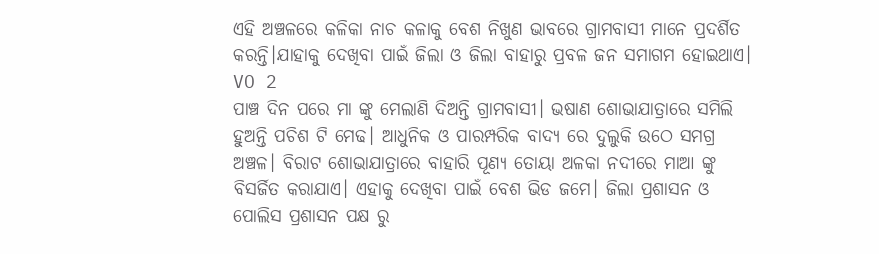ଏହି ଅଞ୍ଚଳରେ କଳିକା ନାଚ କଳାକୁ ବେଶ ନିଖୁଣ ଭାବରେ ଗ୍ରାମବାସୀ ମାନେ ପ୍ରଦର୍ଶିତ କରନ୍ତି।ଯାହାକୁ ଦେଖିବା ପାଇଁ ଜିଲା ଓ ଜିଲା ବାହାରୁ ପ୍ରବଳ ଜନ ସମାଗମ ହୋଇଥାଏ।
VO 2
ପାଞ୍ଚ ଦିନ ପରେ ମା ଙ୍କୁ ମେଲାଣି ଦିଅନ୍ତି ଗ୍ରାମବାସୀ। ଭଷାଣ ଶୋଭାଯାତ୍ରାରେ ସମିଲି ହୁଅନ୍ତି ପଚିଶ ଟି ମେଢ। ଆଧୁନିକ ଓ ପାରମ୍ପରିକ ବାଦ୍ୟ ରେ ଦୁଲୁକି ଉଠେ ସମଗ୍ର ଅଞ୍ଚଳ। ବିରାଟ ଶୋଭାଯାତ୍ରାରେ ବାହାରି ପୂଣ୍ୟ ତୋୟା ଅଳକା ନଦୀରେ ମାଆ ଙ୍କୁ ବିସର୍ଜିତ କରାଯାଏ। ଏହାକୁ ଦେଖିବା ପାଇଁ ବେଶ ଭିଡ ଜମେ। ଜିଲା ପ୍ରଶାସନ ଓ ପୋଲିସ ପ୍ରଶାସନ ପକ୍ଷ ରୁ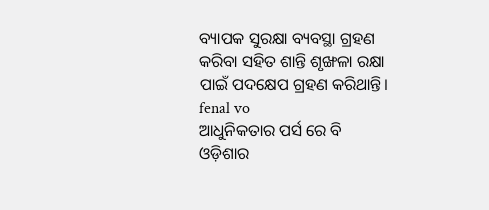ବ୍ୟାପକ ସୁରକ୍ଷା ବ୍ୟବସ୍ଥା ଗ୍ରହଣ କରିବା ସହିତ ଶାନ୍ତି ଶୃଙ୍ଖଳା ରକ୍ଷା ପାଇଁ ପଦକ୍ଷେପ ଗ୍ରହଣ କରିଥାନ୍ତି।
fenal vo
ଆଧୁନିକତାର ପର୍ସ ରେ ବି ଓଡ଼ିଶାର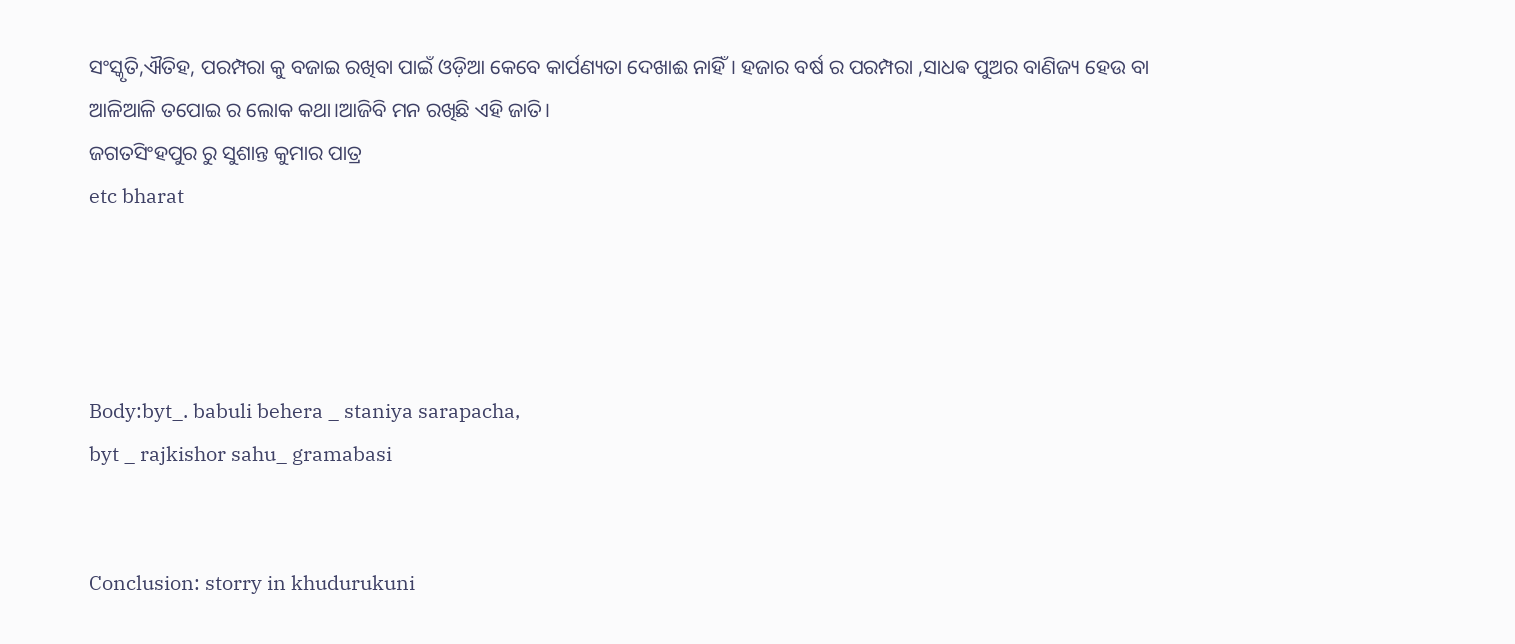ସଂସ୍କୃତି,ଐତିହ, ପରମ୍ପରା କୁ ବଜାଇ ରଖିବା ପାଇଁ ଓଡ଼ିଆ କେବେ କାର୍ପଣ୍ୟତା ଦେଖାଈ ନାହିଁ। ହଜାର ବର୍ଷ ର ପରମ୍ପରା ,ସାଧଵ ପୁଅର ବାଣିଜ୍ୟ ହେଉ ବା ଆଳିଆଳି ତପୋଇ ର ଲୋକ କଥା।ଆଜିବି ମନ ରଖିଛି ଏହି ଜାତି।
ଜଗତସିଂହପୁର ରୁ ସୁଶାନ୍ତ କୁମାର ପାତ୍ର
etc bharat




Body:byt_. babuli behera _ staniya sarapacha,
byt _ rajkishor sahu_ gramabasi


Conclusion: storry in khudurukuni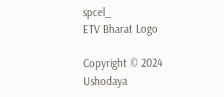spcel_
ETV Bharat Logo

Copyright © 2024 Ushodaya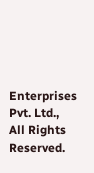Enterprises Pvt. Ltd., All Rights Reserved.